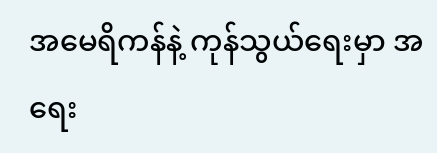အမေရိကန်နဲ့ ကုန်သွယ်ရေးမှာ အရေး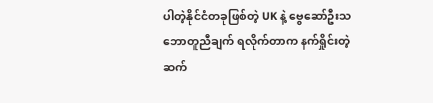ပါတဲ့နိုင်ငံတခုဖြစ်တဲ့ UK နဲ့ ဗွေဆော်ဦးသဘောတူညီချက် ရလိုက်တာက နက်ရှိုင်းတဲ့ဆက်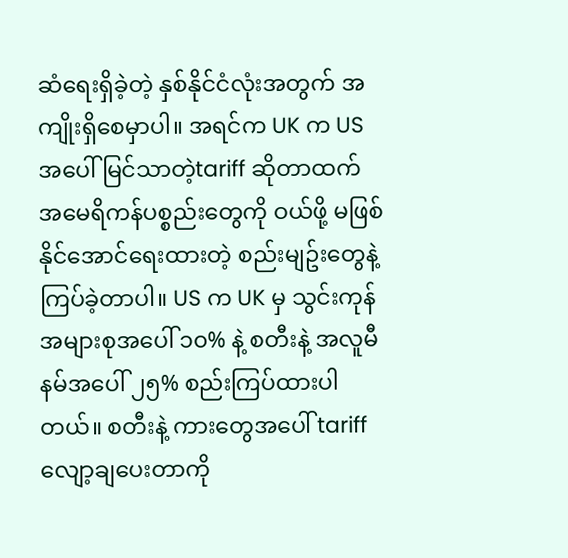ဆံရေးရှိခဲ့တဲ့ နှစ်နိုင်ငံလုံးအတွက် အကျိုးရှိစေမှာပါ။ အရင်က UK က US အပေါ် မြင်သာတဲ့tariff ဆိုတာထက် အမေရိကန်ပစ္စည်းတွေကို ဝယ်ဖို့ မဖြစ်နိုင်အောင်ရေးထားတဲ့ စည်းမျဥ်းတွေနဲ့ ကြပ်ခဲ့တာပါ။ US က UK မှ သွင်းကုန်အများစုအပေါ် ၁၀% နဲ့ စတီးနဲ့ အလူမီနမ်အပေါ် ၂၅% စည်းကြပ်ထားပါတယ်။ စတီးနဲ့ ကားတွေအပေါ် tariff လျော့ချပေးတာကို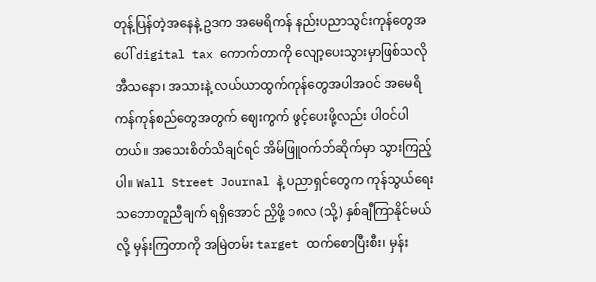တုန့်ပြန်တဲ့အနေနဲ့ ဥဒက အမေရိကန် နည်းပညာသွင်းကုန်တွေအပေါ် digital tax ကောက်တာကို လျော့ပေးသွားမှာဖြစ်သလို အီသနော၊ အသားနဲ့ လယ်ယာထွက်ကုန်တွေအပါအဝင် အမေရိကန်ကုန်စည်တွေအတွက် ဈေးကွက် ဖွင့်ပေးဖို့လည်း ပါဝင်ပါတယ်။ အသေးစိတ်သိချင်ရင် အိမ်ဖြူဝက်ဘ်ဆိုက်မှာ သွားကြည့်ပါ။ Wall Street Journal နဲ့ ပညာရှင်တွေက ကုန်သွယ်ရေးသဘောတူညီချက် ရရှိအောင် ညှိဖို့ ၁၈လ (သို့) နှစ်ချီကြာနိုင်မယ်လို့ မှန်းကြတာကို အမြဲတမ်း target ထက်စောပြီးစီး၊ မှန်း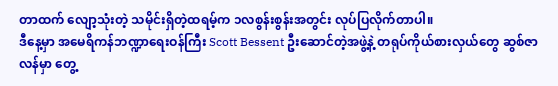တာထက် လျော့သုံးတဲ့ သမိုင်းရှိတဲ့ထရမ့်က ၁လစွန်းစွန်းအတွင်း လုပ်ပြလိုက်တာပါ။
ဒီနေ့မှာ အမေရိကန်ဘဏ္ဍာရေးဝန်ကြီး Scott Bessent ဦးဆောင်တဲ့အဖွဲ့နဲ့ တရုပ်ကိုယ်စားလှယ်တွေ ဆွစ်ဇာလန်မှာ တွေ့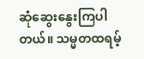ဆုံဆွေးနွေးကြပါတယ်။ သမ္မတထရမ့်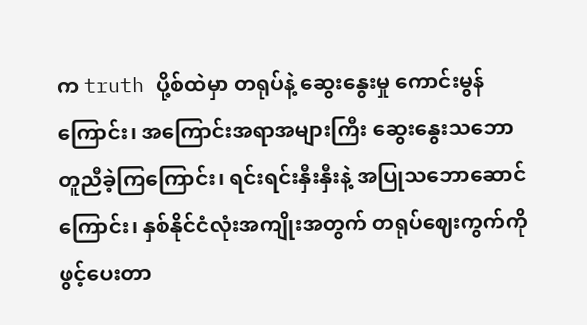က truth ပို့စ်ထဲမှာ တရုပ်နဲ့ ဆွေးနွေးမှု ကောင်းမွန်ကြောင်း၊ အကြောင်းအရာအများကြီး ဆွေးနွေးသဘောတူညီခဲ့ကြကြောင်း၊ ရင်းရင်းနှီးနှီးနဲ့ အပြုသဘောဆောင်ကြောင်း၊ နှစ်နိုင်ငံလုံးအကျိုးအတွက် တရုပ်ဈေးကွက်ကို ဖွင့်ပေးတာ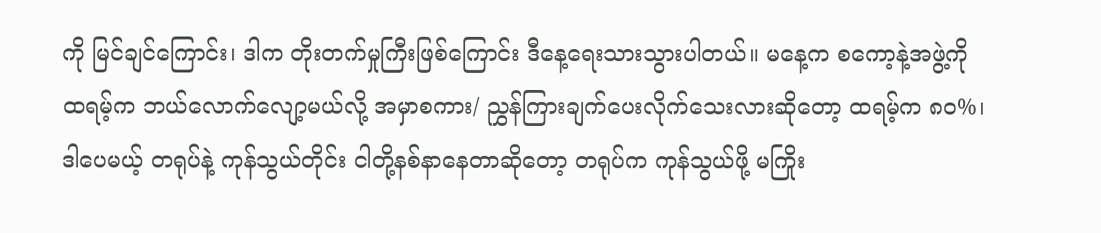ကို မြင်ချင်ကြောင်း၊ ဒါက တိုးတက်မှုကြီးဖြစ်ကြောင်း ဒီနေ့ရေးသားသွားပါတယ်။ မနေ့က စကော့နဲ့အဖွဲ့ကို ထရမ့်က ဘယ်လောက်လျော့မယ်လို့ အမှာစကား/ ညွှန်ကြားချက်ပေးလိုက်သေးလားဆိုတော့ ထရမ့်က ၈၀%၊ ဒါပေမယ့် တရုပ်နဲ့ ကုန်သွယ်တိုင်း ငါတို့နစ်နာနေတာဆိုတော့ တရုပ်က ကုန်သွယ်ဖို့ မကြိုး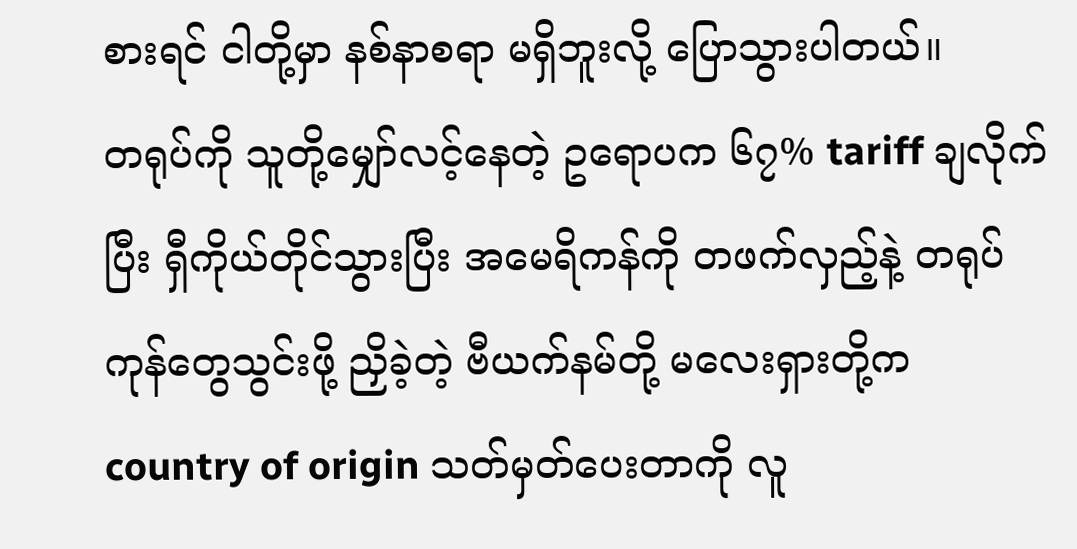စားရင် ငါတို့မှာ နစ်နာစရာ မရှိဘူးလို့ ပြောသွားပါတယ်။
တရုပ်ကို သူတို့မျှော်လင့်နေတဲ့ ဥရောပက ၆၇% tariff ချလိုက်ပြီး ရှီကိုယ်တိုင်သွားပြီး အမေရိကန်ကို တဖက်လှည့်နဲ့ တရုပ်ကုန်တွေသွင်းဖို့ ညှိခဲ့တဲ့ ဗီယက်နမ်တို့ မလေးရှားတို့က country of origin သတ်မှတ်ပေးတာကို လူ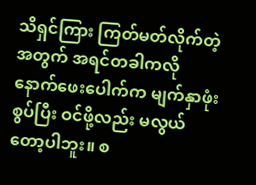သိရှင်ကြား ကြတ်မတ်လိုက်တဲ့အတွက် အရင်တခါကလို နောက်ဖေးပေါက်က မျက်နှာဖုံးစွပ်ပြီး ဝင်ဖို့လည်း မလွယ်တော့ပါဘူး။ စ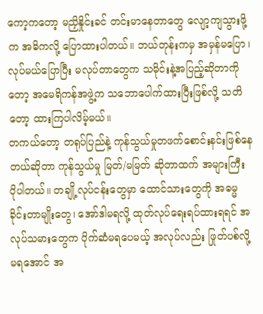ကော့ကတော့ မညှိနှိုင်းခင် တင်းမာနေတာတွေ လျော့ကျသွားဖို့က အဓိကလို့ ပြောထားပါတယ်။ ဘယ်တုန်းကမှ အမှန်မပြော၊ လုပ်မယ်ပြောပြီး မလုပ်တာတွေက သမိုင်းနဲ့အပြည့်ဆိုတာကိုတော့ အမေရိကန်အဖွဲ့က သဘောပေါက်ထားပြီးဖြစ်လို့ သတိတော့ ထားကြပါလိမ့်မယ်။
တကယ်တော့ တရုပ်ပြည်နဲ့ ကုန်သွယ်မှုတဖက်စောင်းနင်းဖြစ်နေတယ်ဆိုတာ ကုန်သွယ်မှု မြတ်/မမြတ် ဆိုတာထက် အများကြီး ပိုပါတယ်။ တချို့လုပ်ငန်းတွေမှာ ထောင်သားတွေကို အဓမ္မ ခိုင်းတာမျိုးတွေ၊ အော်ဒါမရလို့ ထုတ်လုပ်ရေးရပ်ထားရရင် အလုပ်သမားတွေက ပိုက်ဆံမရပေမယ့် အလုပ်လည်း ဖြုတ်ပစ်လို့ မရအောင် အ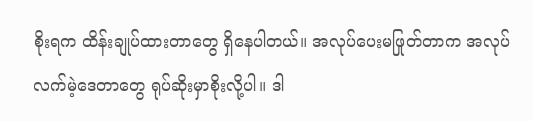စိုးရက ထိန်းချုပ်ထားတာတွေ ရှိနေပါတယ်။ အလုပ်ပေးမဖြုတ်တာက အလုပ်လက်မဲ့ဒေတာတွေ ရုပ်ဆိုးမှာစိုးလို့ပါ။ ဒါ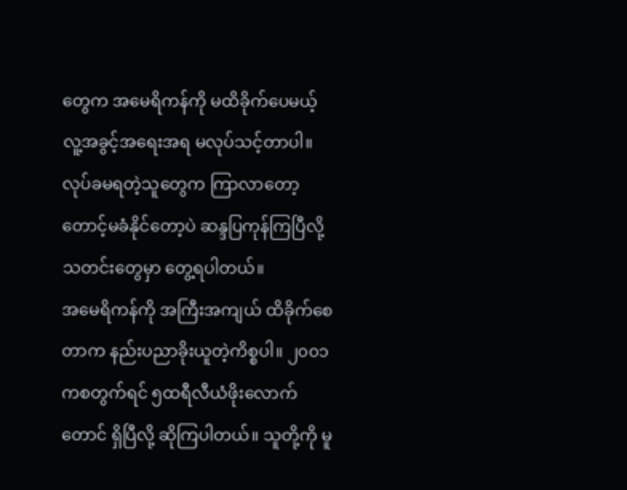တွေက အမေရိကန်ကို မထိခိုက်ပေမယ့် လူ့အခွင့်အရေးအရ မလုပ်သင့်တာပါ။ လုပ်ခမရတဲ့သူတွေက ကြာလာတော့ တောင့်မခံနိုင်တော့ပဲ ဆန္ဒပြကုန်ကြပြီလို့ သတင်းတွေမှာ တွေ့ရပါတယ်။
အမေရိကန်ကို အကြီးအကျယ် ထိခိုက်စေတာက နည်းပညာခိုးယူတဲ့ကိစ္စပါ။ ၂၀၀၁ကစတွက်ရင် ၅ထရီလီယံဖိုးလောက်တောင် ရှိပြီလို့ ဆိုကြပါတယ်။ သူတို့ကို မူ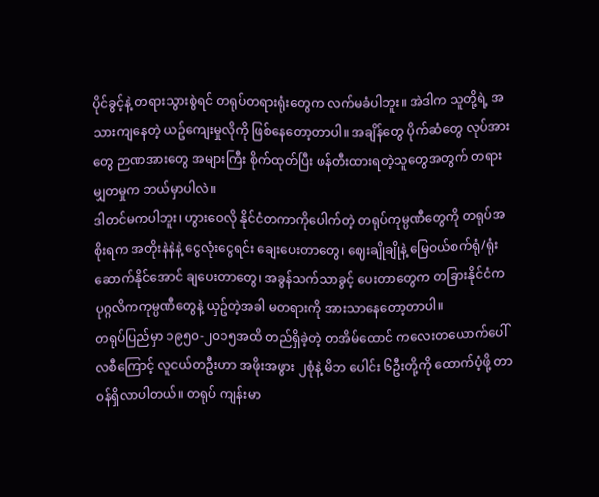ပိုင်ခွင့်နဲ့ တရားသွားစွဲရင် တရုပ်တရားရုံးတွေက လက်မခံပါဘူး။ အဲဒါက သူတို့ရဲ့ အသားကျနေတဲ့ ယဥ်ကျေးမှုလိုကို ဖြစ်နေတော့တာပါ။ အချိန်တွေ ပိုက်ဆံတွေ လုပ်အားတွေ ဉာဏအားတွေ အများကြီး စိုက်ထုတ်ပြီး ဖန်တီးထားရတဲ့သူတွေအတွက် တရားမျှတမှုက ဘယ်မှာပါလဲ။
ဒါတင်မကပါဘူး၊ ဟွားဝေလို နိုင်ငံတကာကိုပေါက်တဲ့ တရုပ်ကုမ္ပဏီတွေကို တရုပ်အစိုးရက အတိုးနဲနဲနဲ့ ငွေလုံးငွေရင်း ချေးပေးတာတွေ၊ ဈေးချိုချိုနဲ့ မြေဝယ်စက်ရုံ/ရုံးဆောက်နိုင်အောင် ချပေးတာတွေ၊ အခွန်သက်သာခွင့် ပေးတာတွေက တခြားနိုင်ငံက ပုဂ္ဂလိကကုမ္ပဏီတွေနဲ့ ယှဥ်တဲ့အခါ မတရားကို အားသာနေတော့တာပါ။
တရုပ်ပြည်မှာ ၁၉၅၀-၂၀၁၅အထိ တည်ရှိခဲ့တဲ့ တအိမ်ထောင် ကလေးတယောက်ပေါ်လစီကြောင့် လူငယ်တဦးဟာ အဖိုးအဖွား ၂စုံနဲ့ မိဘ ပေါင်း ၆ဦးတို့ကို ထောက်ပံ့ဖို့ တာဝန်ရှိလာပါတယ်။ တရုပ် ကျန်းမာ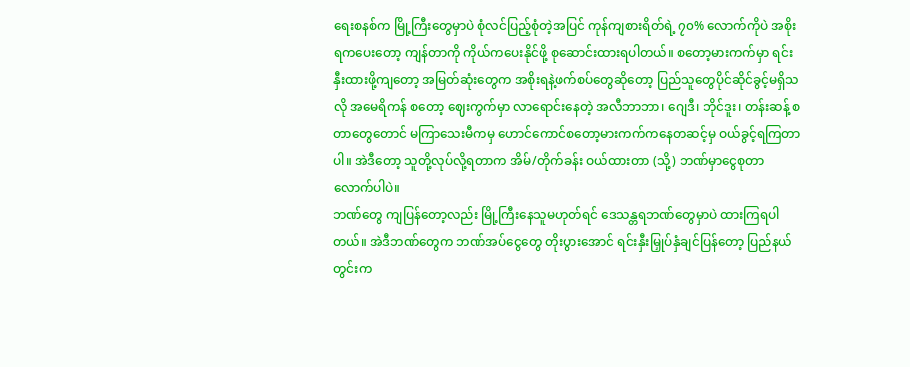ရေးစနစ်က မြို့ကြီးတွေမှာပဲ စုံလင်ပြည့်စုံတဲ့အပြင် ကုန်ကျစားရိတ်ရဲ့ ၇၀% လောက်ကိုပဲ အစိုးရကပေးတော့ ကျန်တာကို ကိုယ်ကပေးနိုင်ဖို့ စုဆောင်းထားရပါတယ်။ စတော့မားကက်မှာ ရင်းနှီးထားဖို့ကျတော့ အမြတ်ဆုံးတွေက အစိုးရနဲ့ဖက်စပ်တွေဆိုတော့ ပြည်သူတွေပိုင်ဆိုင်ခွင့်မရှိသလို အမေရိကန် စတော့ ဈေးကွက်မှာ လာရောင်းနေတဲ့ အလီဘာဘာ၊ ဂျေဒီ၊ ဘိုင်ဒူး၊ တန်းဆန့် စတာတွေတောင် မကြာသေးမီကမှ ဟောင်ကောင်စတော့မားကက်ကနေတဆင့်မှ ဝယ်ခွင့်ရကြတာပါ။ အဲဒီတော့ သူတို့လုပ်လို့ရတာက အိမ်/တိုက်ခန်း ဝယ်ထားတာ (သို့) ဘဏ်မှာငွေစုတာလောက်ပါပဲ။
ဘဏ်တွေ ကျပြန်တော့လည်း မြို့ကြီးနေသူမဟုတ်ရင် ဒေသန္တရဘဏ်တွေမှာပဲ ထားကြရပါတယ်။ အဲဒီဘဏ်တွေက ဘဏ်အပ်ငွေတွေ တိုးပွားအောင် ရင်းနှီးမြှုပ်နှံချင်ပြန်တော့ ပြည်နယ်တွင်းက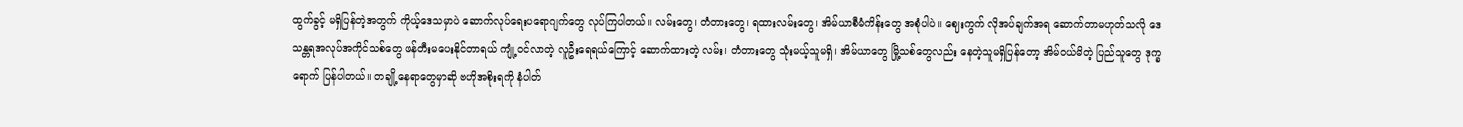ထွက်ခွင့် မရှိပြန်တဲ့အတွက် ကိုယ့်ဒေသမှာပဲ ဆောက်လုပ်ရေးပရောဂျက်တွေ လုပ်ကြပါတယ်။ လမ်းတွေ၊ တံတားတွေ၊ ရထားလမ်းတွေ၊ အိမ်ယာစီမံကိန်းတွေ အစုံပါပဲ။ ဈေးကွက် လိုအပ်ချက်အရ ဆောက်တာမဟုတ်သလို ဒေသန္တရအလုပ်အကိုင်သစ်တွေ ဖန်တီးမပေးနိုင်တာရယ် ကျုံ့ဝင်လာတဲ့ လူဦးရေရယ်ကြောင့် ဆောက်ထားတဲ့ လမ်း၊ တံတားတွေ သုံးမယ့်သူမရှိ၊ အိမ်ယာတွေ မြို့သစ်တွေလည်း နေတဲ့သူမရှိပြန်တော့ အိမ်ဝယ်မိတဲ့ ပြည်သူတွေ ဒုက္ခရောက် ပြန်ပါတယ်။ တချို့နေရာတွေမှာဆို ဗဟိုအစိုးရကို နံပါတ်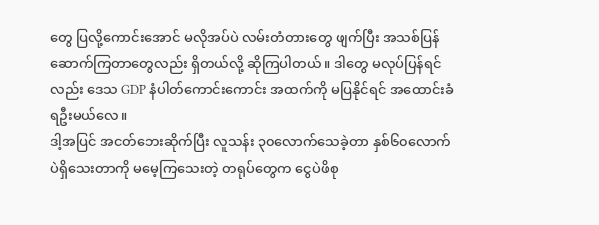တွေ ပြလို့ကောင်းအောင် မလိုအပ်ပဲ လမ်းတံတားတွေ ဖျက်ပြီး အသစ်ပြန်ဆောက်ကြတာတွေလည်း ရှိတယ်လို့ ဆိုကြပါတယ်။ ဒါတွေ မလုပ်ပြန်ရင်လည်း ဒေသ GDP နံပါတ်ကောင်းကောင်း အထက်ကို မပြနိုင်ရင် အထောင်းခံရဦးမယ်လေ။
ဒါ့အပြင် အငတ်ဘေးဆိုက်ပြီး လူသန်း ၃၀လောက်သေခဲ့တာ နှစ်၆၀လောက်ပဲရှိသေးတာကို မမေ့ကြသေးတဲ့ တရုပ်တွေက ငွေပဲဖိစု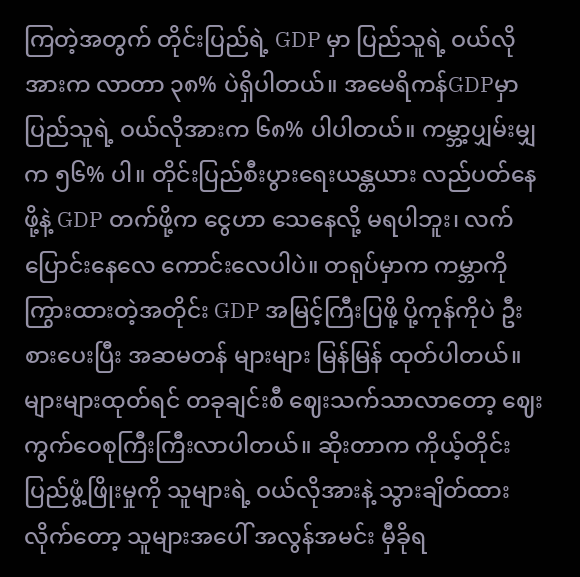ကြတဲ့အတွက် တိုင်းပြည်ရဲ့ GDP မှာ ပြည်သူရဲ့ ဝယ်လိုအားက လာတာ ၃၈% ပဲရှိပါတယ်။ အမေရိကန်GDPမှာ ပြည်သူရဲ့ ဝယ်လိုအားက ၆၈% ပါပါတယ်။ ကမ္ဘာ့ပျှမ်းမျှက ၅၆% ပါ။ တိုင်းပြည်စီးပွားရေးယန္တယား လည်ပတ်နေဖို့နဲ့ GDP တက်ဖို့က ငွေဟာ သေနေလို့ မရပါဘူး၊ လက်ပြောင်းနေလေ ကောင်းလေပါပဲ။ တရုပ်မှာက ကမ္ဘာကို ကြွားထားတဲ့အတိုင်း GDP အမြင့်ကြီးပြဖို့ ပို့ကုန်ကိုပဲ ဦးစားပေးပြီး အဆမတန် များများ မြန်မြန် ထုတ်ပါတယ်။ များများထုတ်ရင် တခုချင်းစီ ဈေးသက်သာလာတော့ ဈေးကွက်ဝေစုကြီးကြီးလာပါတယ်။ ဆိုးတာက ကိုယ့်တိုင်းပြည်ဖွံ့ဖြိုးမှုကို သူများရဲ့ ဝယ်လိုအားနဲ့ သွားချိတ်ထားလိုက်တော့ သူများအပေါ် အလွန်အမင်း မှီခိုရ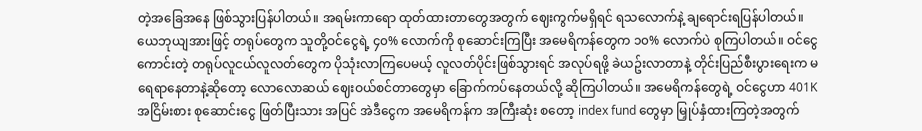တဲ့အခြေအနေ ဖြစ်သွားပြန်ပါတယ်။ အရမ်းကာရော ထုတ်ထားတာတွေအတွက် ဈေးကွက်မရှိရင် ရသလောက်နဲ့ ချရောင်းရပြန်ပါတယ်။
ယေဘုယျအားဖြင့် တရုပ်တွေက သူတို့ဝင်ငွေရဲ့ ၄၀% လောက်ကို စုဆောင်းကြပြီး အမေရိကန်တွေက ၁၀% လောက်ပဲ စုကြပါတယ်။ ဝင်ငွေကောင်းတဲ့ တရုပ်လူငယ်လူလတ်တွေက ပိုသုံးလာကြပေမယ့် လူလတ်ပိုင်းဖြစ်သွားရင် အလုပ်ရဖို့ ခဲယဥ်းလာတာနဲ့ တိုင်းပြည်စီးပွားရေးက မရေရာနေတာနဲ့ဆိုတော့ လောလောဆယ် ဈေးဝယ်စင်တာတွေမှာ ခြောက်ကပ်နေတယ်လို့ ဆိုကြပါတယ်။ အမေရိကန်တွေရဲ့ ဝင်ငွေဟာ 401K အငြိမ်းစား စုဆောင်းငွေ ဖြတ်ပြီးသား အပြင် အဲဒီငွေက အမေရိကန်က အကြီးဆုံး စတော့ index fund တွေမှာ မြှုပ်နှံထားကြတဲ့အတွက်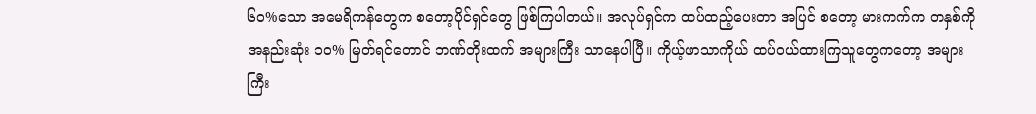၆၀%သော အမေရိကန်တွေက စတော့ပိုင်ရှင်တွေ ဖြစ်ကြပါတယ်။ အလုပ်ရှင်က ထပ်ထည့်ပေးတာ အပြင် စတော့ မားကက်က တနှစ်ကို အနည်းဆုံး ၁၀% မြတ်ရင်တောင် ဘဏ်တိုးထက် အများကြီး သာနေပါပြီ။ ကိုယ့်ဖာသာကိုယ် ထပ်ဝယ်ထားကြသူတွေကတော့ အများကြီး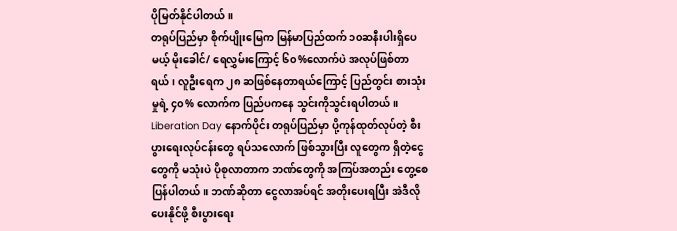ပိုမြတ်နိုင်ပါတယ်။
တရုပ်ပြည်မှာ စိုက်ပျိုးမြေက မြန်မာပြည်ထက် ၁၀ဆနီးပါးရှိပေမယ့် မိုးခေါင်/ ရေလွှမ်းကြောင့် ၆၀%လောက်ပဲ အလုပ်ဖြစ်တာရယ်၊ လူဦးရေက ၂၈ ဆဖြစ်နေတာရယ်ကြောင့် ပြည်တွင်း စားသုံးမှုရဲ့ ၄၀% လောက်က ပြည်ပကနေ သွင်းကိုသွင်းရပါတယ်။
Liberation Day နောက်ပိုင်း တရုပ်ပြည်မှာ ပို့ကုန်ထုတ်လုပ်တဲ့ စီးပွားရေးလုပ်ငန်းတွေ ရပ်သလောက် ဖြစ်သွားပြီး လူတွေက ရှိတဲ့ငွေတွေကို မသုံးပဲ ပိုစုလာတာက ဘဏ်တွေကို အကြပ်အတည်း တွေ့စေပြန်ပါတယ်။ ဘဏ်ဆိုတာ ငွေလာအပ်ရင် အတိုးပေးရပြီး အဲဒီလိုပေးနိုင်ဖို့ စီးပွားရေး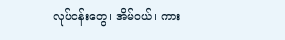လုပ်ငန်းတွေ၊ အိမ်ဝယ်၊ ကား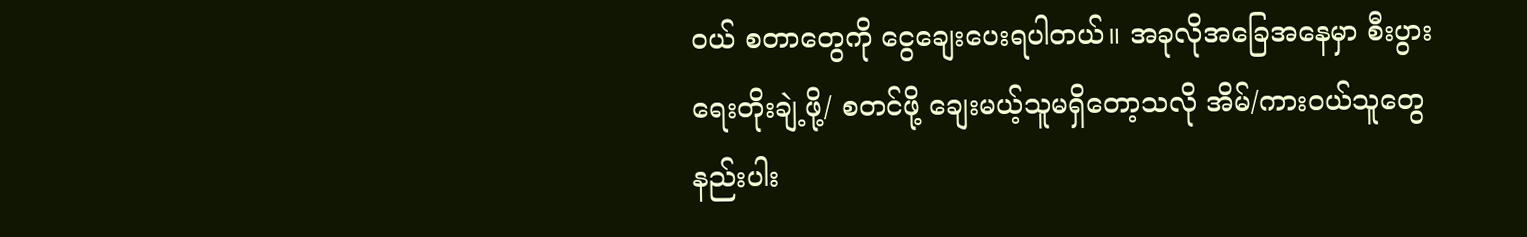ဝယ် စတာတွေကို ငွေချေးပေးရပါတယ်။ အခုလိုအခြေအနေမှာ စီးပွားရေးတိုးချဲ့ဖို့/ စတင်ဖို့ ချေးမယ့်သူမရှိတော့သလို အိမ်/ကားဝယ်သူတွေ နည်းပါး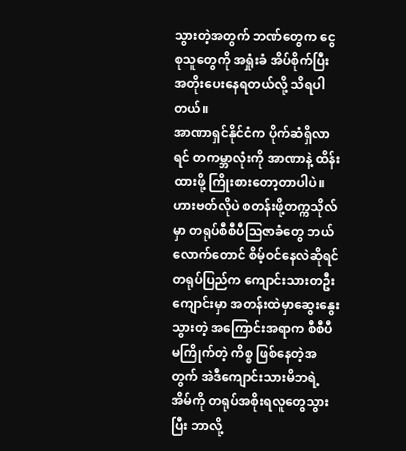သွားတဲ့အတွက် ဘဏ်တွေက ငွေစုသူတွေကို အရှုံးခံ အိပ်စိုက်ပြီး အတိုးပေးနေရတယ်လို့ သိရပါတယ်။
အာဏာရှင်နိုင်ငံက ပိုက်ဆံရှိလာရင် တကမ္ဘာလုံးကို အာဏာနဲ့ ထိန်းထားဖို့ ကြိုးစားတော့တာပါပဲ။ ဟားဗတ်လိုပဲ စတန်းဖို့တက္ကသိုလ်မှာ တရုပ်စီစီပီဩဇာခံတွေ ဘယ်လောက်တောင် စိမ့်ဝင်နေလဲဆိုရင် တရုပ်ပြည်က ကျောင်းသားတဦး ကျောင်းမှာ အတန်းထဲမှာဆွေးနွေးသွားတဲ့ အကြောင်းအရာက စီစီပီမကြိုက်တဲ့ ကိစ္စ ဖြစ်နေတဲ့အတွက် အဲဒီကျောင်းသားမိဘရဲ့အိမ်ကို တရုပ်အစိုးရလူတွေသွားပြီး ဘာလို့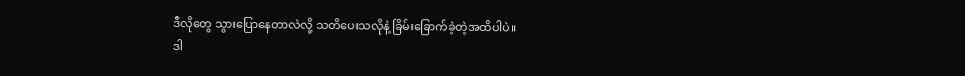ဒီလိုတွေ သွားပြောနေတာလဲလို့ သတိပေးသလိုနဲ့ ခြိမ်းခြောက်ခဲ့တဲ့အထိပါပဲ။
ဒါ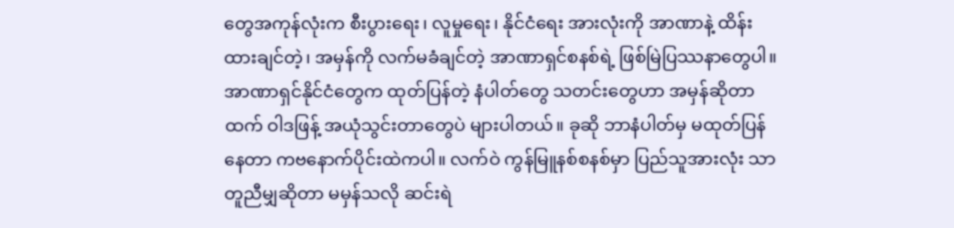တွေအကုန်လုံးက စီးပွားရေး၊ လူမှုရေး၊ နိုင်ငံရေး အားလုံးကို အာဏာနဲ့ ထိန်းထားချင်တဲ့၊ အမှန်ကို လက်မခံချင်တဲ့ အာဏာရှင်စနစ်ရဲ့ ဖြစ်မြဲပြဿနာတွေပါ။ အာဏာရှင်နိုင်ငံတွေက ထုတ်ပြန်တဲ့ နံပါတ်တွေ သတင်းတွေဟာ အမှန်ဆိုတာထက် ဝါဒဖြန့် အယုံသွင်းတာတွေပဲ များပါတယ်။ ခုဆို ဘာနံပါတ်မှ မထုတ်ပြန်နေတာ ကဗနောက်ပိုင်းထဲကပါ။ လက်ဝဲ ကွန်မြူနစ်စနစ်မှာ ပြည်သူအားလုံး သာတူညီမျှဆိုတာ မမှန်သလို ဆင်းရဲ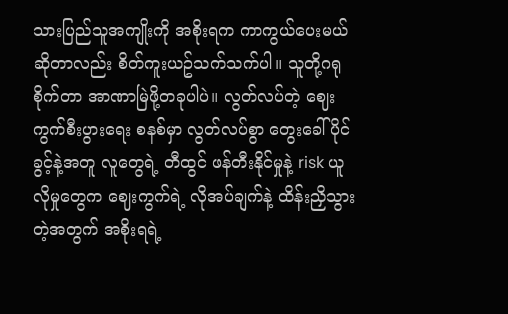သားပြည်သူအကျိုးကို အစိုးရက ကာကွယ်ပေးမယ်ဆိုတာလည်း စိတ်ကူးယဥ်သက်သက်ပါ။ သူတို့ဂရုစိုက်တာ အာဏာမြဲဖို့တခုပါပဲ။ လွတ်လပ်တဲ့ ဈေးကွက်စီးပွားရေး စနစ်မှာ လွတ်လပ်စွာ တွေးခေါ်ပိုင်ခွင့်နဲ့အတူ လူတွေရဲ့ တီထွင် ဖန်တီးနိုင်မှုနဲ့ risk ယူလိုမှုတွေက ဈေးကွက်ရဲ့ လိုအပ်ချက်နဲ့ ထိန်းညှိသွားတဲ့အတွက် အစိုးရရဲ့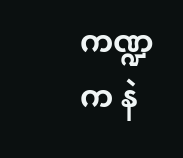ကဏ္ဍက နဲ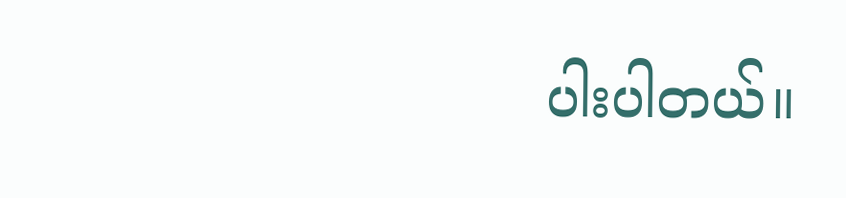ပါးပါတယ်။